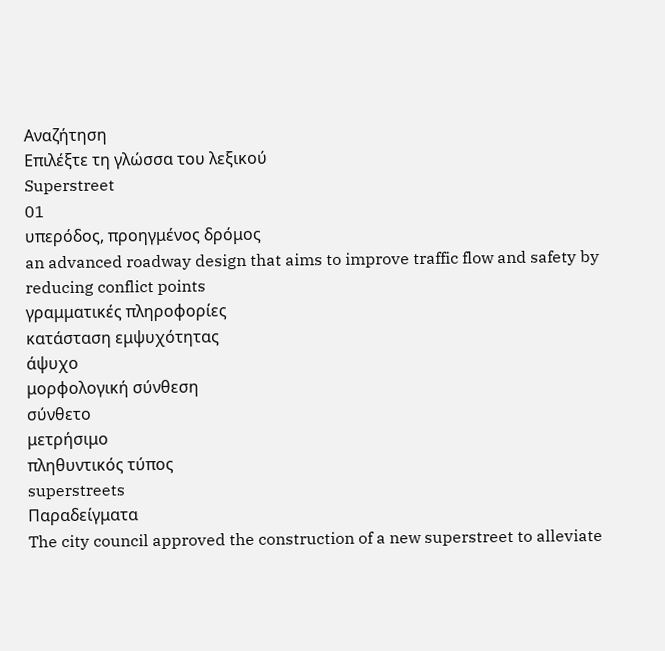Αναζήτηση
Επιλέξτε τη γλώσσα του λεξικού
Superstreet
01
υπερόδος, προηγμένος δρόμος
an advanced roadway design that aims to improve traffic flow and safety by reducing conflict points
γραμματικές πληροφορίες
κατάσταση εμψυχότητας
άψυχο
μορφολογική σύνθεση
σύνθετο
μετρήσιμο
πληθυντικός τύπος
superstreets
Παραδείγματα
The city council approved the construction of a new superstreet to alleviate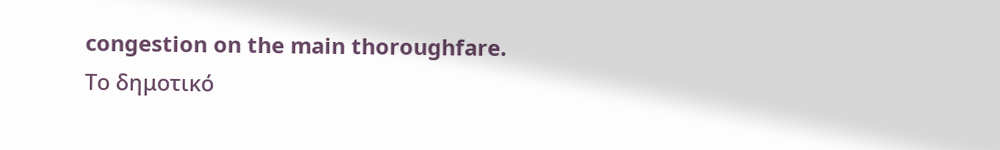congestion on the main thoroughfare.
Το δημοτικό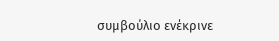συμβούλιο ενέκρινε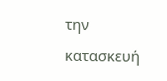την κατασκευή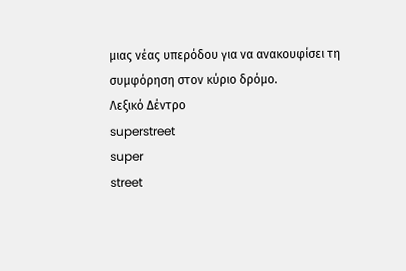μιας νέας υπερόδου για να ανακουφίσει τη συμφόρηση στον κύριο δρόμο.
Λεξικό Δέντρο
superstreet
super
street